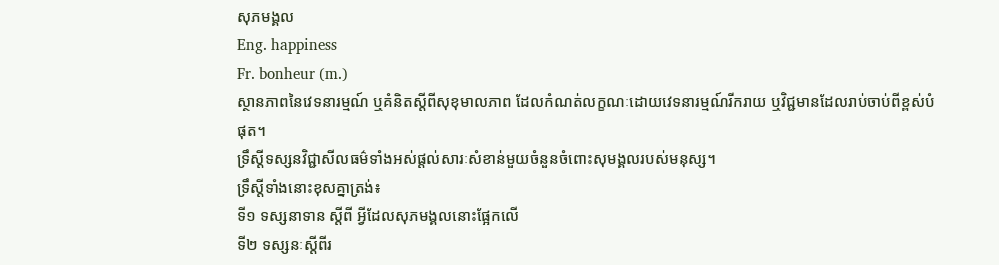សុភមង្គល
Eng. happiness
Fr. bonheur (m.)
ស្ថានភាពនៃវេទនារម្មណ៍ ឬគំនិតស្តីពីសុខុមាលភាព ដែលកំណត់លក្ខណៈដោយវេទនារម្មណ៍រីករាយ ឬវិជ្ជមានដែលរាប់ចាប់ពីខ្ពស់បំផុត។
ទ្រឹស្តីទស្សនវិជ្ជាសីលធម៌ទាំងអស់ផ្តល់សារៈសំខាន់មួយចំនួនចំពោះសុមង្គលរបស់មនុស្ស។
ទ្រឹស្តីទាំងនោះខុសគ្នាត្រង់៖
ទី១ ទស្សនាទាន ស្តីពី អ្វីដែលសុភមង្គលនោះផ្អែកលើ
ទី២ ទស្សនៈស្តីពីរ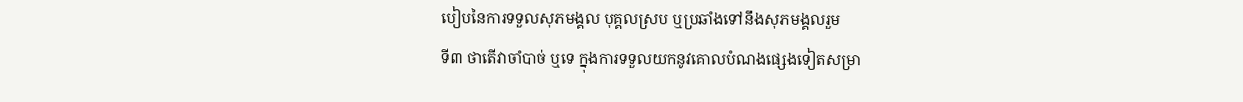បៀបនៃការទទួលសុភមង្គល បុគ្គលស្រប ឬប្រឆាំងទៅនឹងសុភមង្គលរួម
ទី៣ ថាតើវាចាំបាច់ ឬទេ ក្នុងការទទួលយកនូវគោលបំណងផ្សេងទៀតសម្រា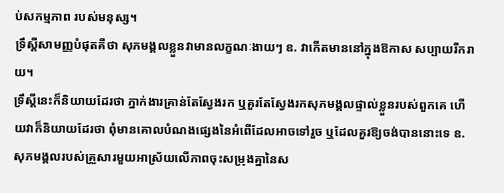ប់សកម្មភាព របស់មនុស្ស។
ទ្រឹស្តីសាមញ្ញបំផុតគឺថា សុភមង្គលខ្លួនវាមានលក្ខណៈងាយៗ ឧ. វាកើតមាននៅក្នុងឱកាស សប្បាយរីករាយ។
ទ្រឹស្តីនេះក៏និយាយដែរថា ភ្នាក់ងារគ្រាន់តែស្វែងរក ឬគួរតែស្វែងរកសុភមង្គលផ្ទាល់ខ្លួនរបស់ពួកគេ ហើយវាក៏និយាយដែរថា ពុំមានគោលបំណងផ្សេងនៃអំពើដែលអាចទៅរួច ឬដែលគួរឱ្យចង់បាននោះទេ ឧ. សុភមង្គលរបស់គ្រួសារមួយអាស្រ័យលើភាពចុះសម្រុងគ្នានៃស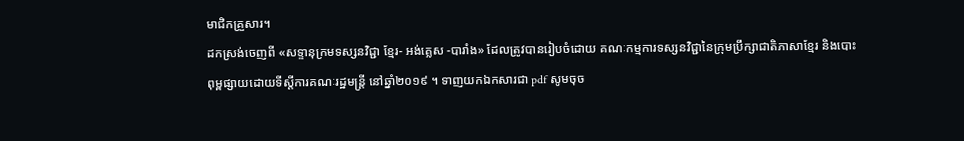មាជិកគ្រួសារ។
ដកស្រង់ចេញពី «សទ្ទានុក្រមទស្សនវិជ្ជា ខ្មែរ- អង់គ្លេស -បារាំង» ដែលត្រូវបានរៀបចំដោយ គណៈកម្មការទស្សនវិជ្ជានៃក្រុមប្រឹក្សាជាតិភាសាខ្មែរ និងបោះពុម្ពផ្សាយដោយទីស្តីការគណៈរដ្ឋមន្ត្រី នៅឆ្នាំ២០១៩ ។ ទាញយកឯកសារជា pdf សូមចុច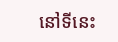នៅទីនេះ